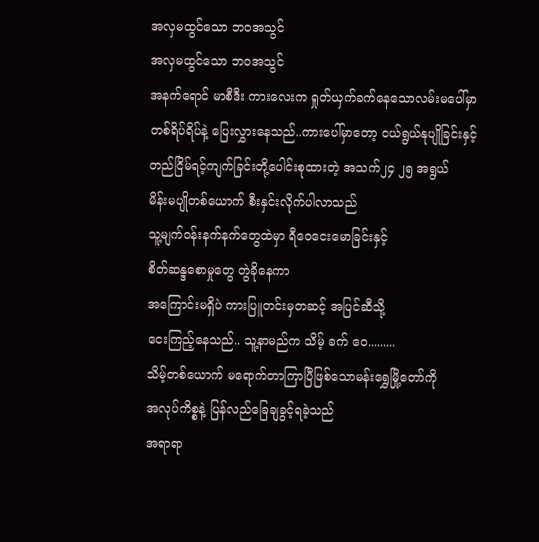အလှမထွင်သော ဘဝအသွင်
အလှမထွင်သော ဘဝအသွင်
အနက်ရောင် မာစီဒီး ကားလေးက ရှုတ်ယှက်ခက်နေသောလမ်းမပေါ်မှာ
တစ်ရိပ်ရိပ်နဲ့ ပြေးလွှားနေသည်..ကားပေါ်မှာတော့ ငယ်ရွယ်နုပျိုခြင်းနှင့်
တည်ငြိမ်ရင့်ကျက်ခြင်းတို့ပေါင်းစုထားတဲ့ အသက်၂၄ ၂၅ အရွယ်
မိန်းမပျိုတစ်ယောက် စီးနှင်းလိုက်ပါလာသည်
သူ့မျက်ဝန်းနက်နက်တွေထဲမှာ ရီဝေငေးမောခြင်းနှင့်
စိတ်ဆန္ဒစောမှုတွေ တွဲခိုနေကာ
အကြောင်းမရှိပဲ ကားပြူတင်းမှတဆင့် အပြင်ဆီသို့
ငေးကြည့်နေသည်.. သူ့နာမည်က သိမ့် ခက် ဝေ.........
သိမ့်တစ်ယောက် မရောက်တာကြာပြီဖြစ်သောမန်းရွှေမြို့တော်ကို
အလုပ်ကိစ္စနဲ့ ပြန်လည်ခြေချခွင့်ရခဲ့သည်
အရာရာ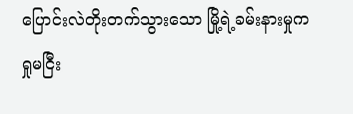ပြောင်းလဲတိုးတက်သွားသော မြို့ရဲ့ခမ်းနားမှုက
ရှုမငြီး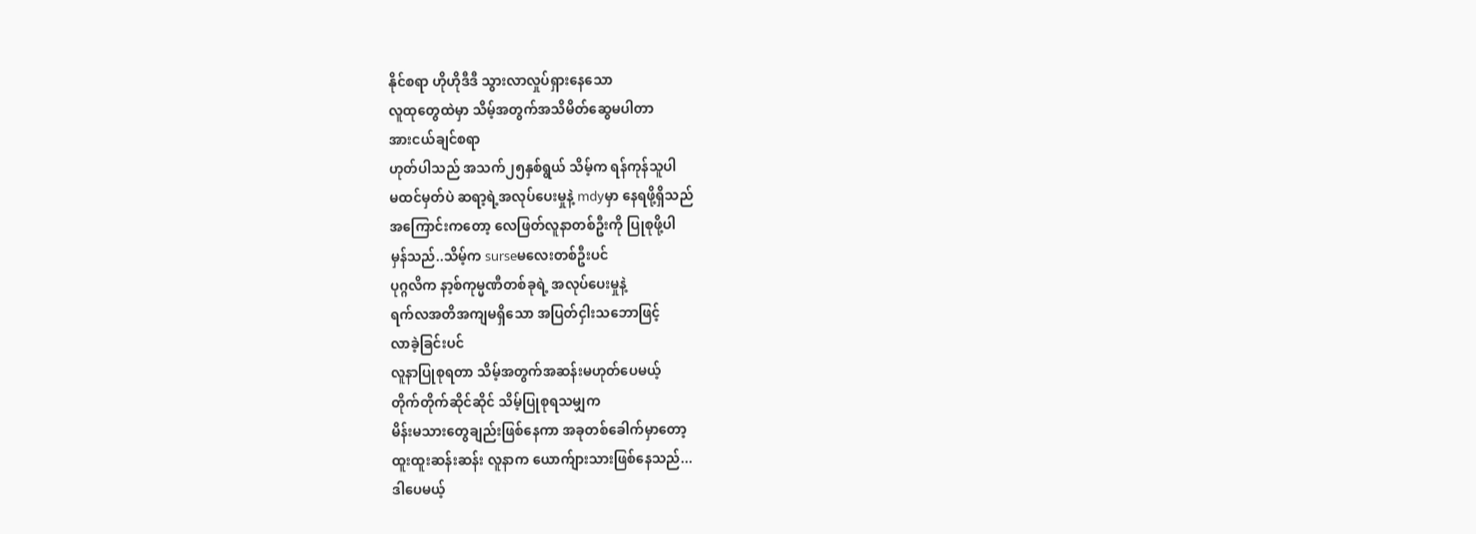နိုင်စရာ ဟိုဟိုဒီဒီ သွားလာလှုပ်ရှားနေသော
လူထုတွေထဲမှာ သိမ့်အတွက်အသိမိတ်ဆွေမပါတာ
အားငယ်ချင်စရာ
ဟုတ်ပါသည် အသက်၂၅နှစ်ရွယ် သိမ့်က ရန်ကုန်သူပါ
မထင်မှတ်ပဲ ဆရာ့ရဲ့အလုပ်ပေးမှုနဲ့ mdyမှာ နေရဖို့ရှိသည်
အကြောင်းကတော့ လေဖြတ်လူနာတစ်ဦးကို ပြုစုဖို့ပါ
မှန်သည်..သိမ့်က surseမလေးတစ်ဦးပင်
ပုဂ္ဂလိက နာ့စ်ကုမ္မဏီတစ်ခုရဲ့ အလုပ်ပေးမှုနဲ့
ရက်လအတိအကျမရှိသော အပြတ်ငှါးသဘောဖြင့်
လာခဲ့ခြင်းပင်
လူနာပြုစုရတာ သိမ့်အတွက်အဆန်းမဟုတ်ပေမယ့်
တိုက်တိုက်ဆိုင်ဆိုင် သိမ့်ပြုစုရသမျှက
မိန်းမသားတွေချည်းဖြစ်နေကာ အခုတစ်ခေါက်မှာတော့
ထူးထူးဆန်းဆန်း လူနာက ယောက်ျားသားဖြစ်နေသည်...
ဒါပေမယ့်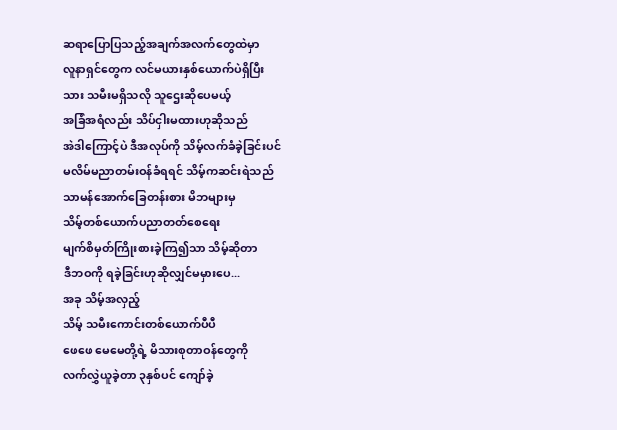ဆရာပြောပြသည့်အချက်အလက်တွေထဲမှာ
လူနာရှင်တွေက လင်မယားနှစ်ယောက်ပဲရှိပြီး
သား သမီးမရှိသလို သူဌေးဆိုပေမယ့်
အခြံအရံလည်း သိပ်ငှါးမထားဟုဆိုသည်
အဲဒါကြောင့်ပဲ ဒီအလုပ်ကို သိမ့်လက်ခံခဲ့ခြင်းပင်
မလိမ်မညာတမ်းဝန်ခံရရင် သိမ့်ကဆင်းရဲသည်
သာမန်အောက်ခြေတန်းစား မိဘများမှ
သိမ့်တစ်ယောက်ပညာတတ်စေရေး
မျက်စိမှတ်ကြိုးစားခဲ့ကြ၍သာ သိမ့်ဆိုတာ
ဒီဘဝကို ရခဲ့ခြင်းဟုဆိုလျှင်မမှားပေ...
အခု သိမ့်အလှည့်
သိမ့် သမီးကောင်းတစ်ယောက်ပီပီ
ဖေဖေ မေမေတို့ရဲ့ မိသားစုတာဝန်တွေကို
လက်လွှဲယူခဲ့တာ ၃နှစ်ပင် ကျော်ခဲ့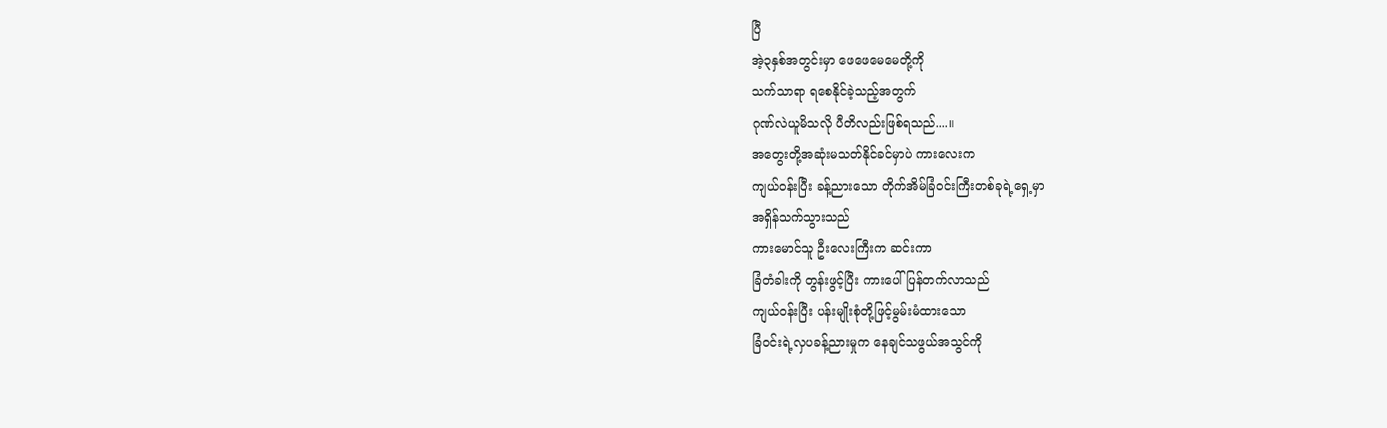ပြီ
အဲ့၃နှစ်အတွင်းမှာ ဖေဖေမေမေတို့ကို
သက်သာရာ ရစေနိုင်ခဲ့သည့်အတွက်
ဂုဏ်လဲယူမိသလို ပီတိလည်းဖြစ်ရသည်....။
အတွေးတို့အဆုံးမသတ်နိုင်ခင်မှာပဲ ကားလေးက
ကျယ်ဝန်းပြီး ခန့်ညားသော တိုက်အိမ်ခြံဝင်းကြီးတစ်ခုရဲ့ရှေ့မှာ
အရှိန်သက်သွားသည်
ကားမောင်သူ ဦးလေးကြီးက ဆင်းကာ
ခြံတံခါးကို တွန်းဖွင့်ပြီး ကားပေါ်ပြန်တက်လာသည်
ကျယ်ဝန်းပြီး ပန်းမျိုးစုံတို့ဖြင့်မွမ်းမံထားသော
ခြံဝင်းရဲ့လှပခန့်ညားမှုက နေချင်သဖွယ်အသွင်ကို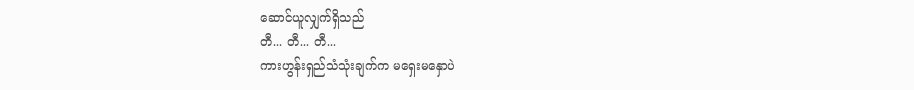ဆောင်ယူလျှက်ရှိသည်
တီ... တီ... တီ...
ကားဟွန်းရှည်သံသုံးချက်က မရှေးမနှောပဲ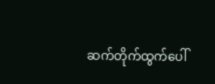ဆက်တိုက်ထွက်ပေါ်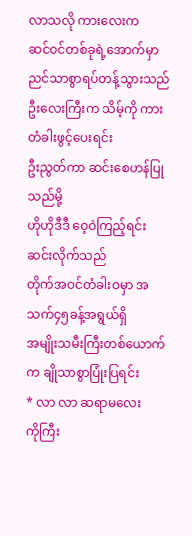လာသလို ကားလေးက
ဆင်ဝင်တစ်ခုရဲ့အောက်မှာ ညင်သာစွာရပ်တန့်သွားသည်
ဦးလေးကြီးက သိမ့်ကို ကားတံခါးဖွင့်ပေးရင်း
ဦးညွတ်ကာ ဆင်းစေဟန်ပြုသည်မို့
ဟိုဟိုဒီဒီ ဝေ့ဝဲကြည့်ရင်း ဆင်းလိုက်သည်
တိုက်အဝင်တံခါးဝမှာ အသက်၄၅ခန့်အရွယ်ရှိ
အမျိုးသမီးကြီးတစ်ယောက်က ချိုသာစွာပြုံးပြရင်း
* လာ လာ ဆရာမလေး
ကိုကြီး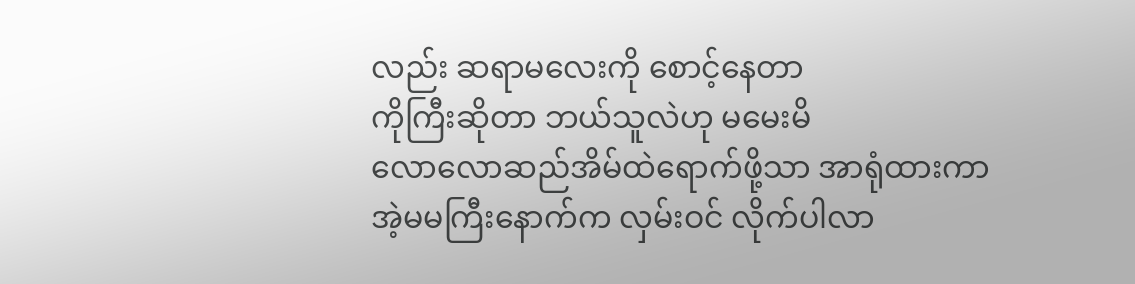လည်း ဆရာမလေးကို စောင့်နေတာ
ကိုကြီးဆိုတာ ဘယ်သူလဲဟု မမေးမိ
လောလောဆည်အိမ်ထဲရောက်ဖို့သာ အာရုံထားကာ
အဲ့မမကြီးနောက်က လှမ်းဝင် လိုက်ပါလာ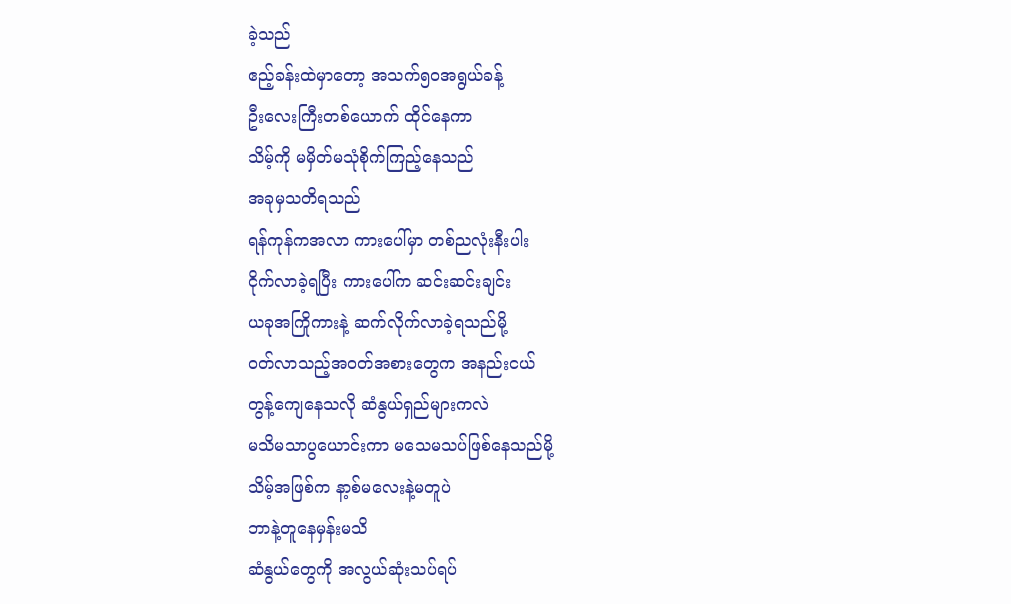ခဲ့သည်
ဧည့်ခန်းထဲမှာတော့ အသက်၅ဝအရွယ်ခန့်
ဦးလေးကြီးတစ်ယောက် ထိုင်နေကာ
သိမ့်ကို မမှိတ်မသုံစိုက်ကြည့်နေသည်
အခုမှသတိရသည်
ရန်ကုန်ကအလာ ကားပေါ်မှာ တစ်ညလုံးနီးပါး
ငိုက်လာခဲ့ရပြီး ကားပေါ်က ဆင်းဆင်းချင်း
ယခုအကြိုကားနဲ့ ဆက်လိုက်လာခဲ့ရသည်မို့
ဝတ်လာသည့်အဝတ်အစားတွေက အနည်းငယ်
တွန့်ကျေနေသလို ဆံနွယ်ရှည်များကလဲ
မသိမသာပွယောင်းကာ မသေမသပ်ဖြစ်နေသည်မို့
သိမ့်အဖြစ်က နာ့စ်မလေးနဲ့မတူပဲ
ဘာနဲ့တူနေမှန်းမသိ
ဆံနွယ်တွေကို အလွယ်ဆုံးသပ်ရပ်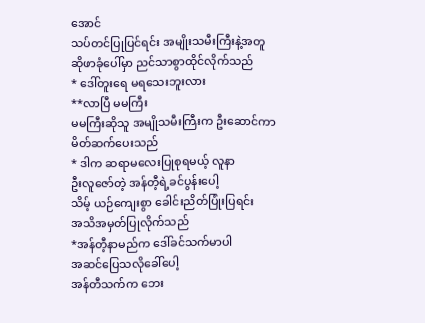အောင်
သပ်တင်ပြုပြင်ရင်း အမျိုးသမီးကြီးနဲ့အတူ
ဆိုဖာခုံပေါ်မှာ ညင်သာစွာထိုင်လိုက်သည်
* ဒေါ်တူးရေ မရသေးဘူးလား
**လာပြီ မမကြီး
မမကြီးဆိုသူ အမျိုသမီးကြီးက ဦးဆောင်ကာ
မိတ်ဆက်ပေးသည်
* ဒါက ဆရာမလေးပြုစုရမယ့် လူနာ
ဦးလူဇော်တဲ့ အန်တီ့ရဲ့ခင်ပွန်းပေါ့
သိမ့် ယဉ်ကျေးစွာ ခေါင်းညိတ်ပြုံးပြရင်း
အသိအမှတ်ပြုလိုက်သည်
*အန်တီ့နာမည်က ဒေါ်ခင်သက်မာပါ
အဆင်ပြေသလိုခေါ်ပေါ့
အန်တီသက်က ဘေး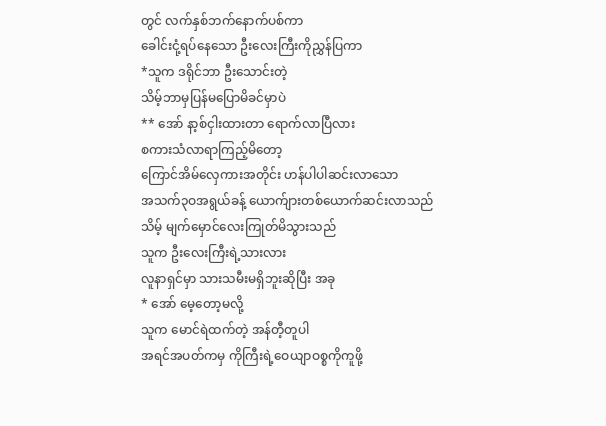တွင် လက်နှစ်ဘက်နောက်ပစ်ကာ
ခေါင်းငုံ့ရပ်နေသော ဦးလေးကြီးကိုညွှန်ပြကာ
*သူက ဒရိုင်ဘာ ဦးသောင်းတဲ့
သိမ့်ဘာမှပြန်မပြောမိခင်မှာပဲ
** အော် နာ့စ်ငှါးထားတာ ရောက်လာပြီလား
စကားသံလာရာကြည့်မိတော့
ကြောင်အိမ်လှေကားအတိုင်း ဟန်ပါပါဆင်းလာသော
အသက်၃ဝအရွယ်ခန့် ယောက်ျားတစ်ယောက်ဆင်းလာသည်
သိမ့် မျက်မှောင်လေးကြုတ်မိသွားသည်
သူက ဦးလေးကြီးရဲ့သားလား
လူနာရှင်မှာ သားသမီးမရှိဘူးဆိုပြီး အခု
* အော် မေ့တော့မလို့
သူက မောင်ရဲထက်တဲ့ အန်တီ့တူပါ
အရင်အပတ်ကမှ ကိုကြီးရဲ့ဝေယျာဝစ္စကိုကူဖို့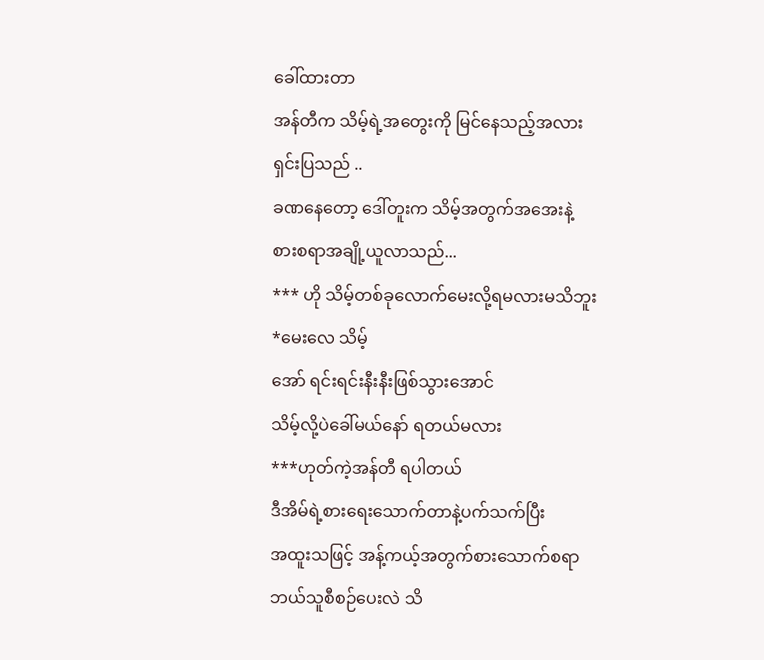ခေါ်ထားတာ
အန်တီက သိမ့်ရဲ့အတွေးကို မြင်နေသည့်အလား
ရှင်းပြသည် ..
ခဏနေတော့ ဒေါ်တူးက သိမ့်အတွက်အအေးနဲ့
စားစရာအချို့ယူလာသည်...
*** ဟို သိမ့်တစ်ခုလောက်မေးလို့ရမလားမသိဘူး
*မေးလေ သိမ့်
အော် ရင်းရင်းနီးနီးဖြစ်သွားအောင်
သိမ့်လို့ပဲခေါ်မယ်နော် ရတယ်မလား
***ဟုတ်ကဲ့အန်တီ ရပါတယ်
ဒီအိမ်ရဲ့စားရေးသောက်တာနဲ့ပက်သက်ပြီး
အထူးသဖြင့် အန့်ကယ့်အတွက်စားသောက်စရာ
ဘယ်သူစီစဉ်ပေးလဲ သိ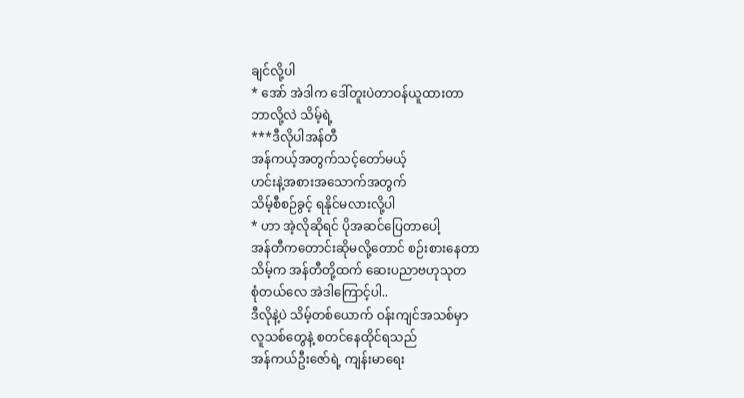ချင်လို့ပါ
* အော် အဲဒါက ဒေါ်တူးပဲတာဝန်ယူထားတာ
ဘာလို့လဲ သိမ့်ရဲ့
***ဒီလိုပါအန်တီ
အန်ကယ့်အတွက်သင့်တော်မယ့်
ဟင်းနဲ့အစားအသောက်အတွက်
သိမ့်စီစဉ်ခွင့် ရနိုင်မလားလို့ပါ
* ဟာ အဲ့လိုဆိုရင် ပိုအဆင်ပြေတာပေါ့
အန်တီကတောင်းဆိုမလို့တောင် စဉ်းစားနေတာ
သိမ့်က အန်တီတို့ထက် ဆေးပညာဗဟုသုတ
စုံတယ်လေ အဲဒါကြောင့်ပါ..
ဒီလိုနဲ့ပဲ သိမ့်တစ်ယောက် ဝန်းကျင်အသစ်မှာ
လူသစ်တွေနဲ့ စတင်နေထိုင်ရသည်
အန်ကယ်ဦးဇော်ရဲ့ ကျန်းမာရေး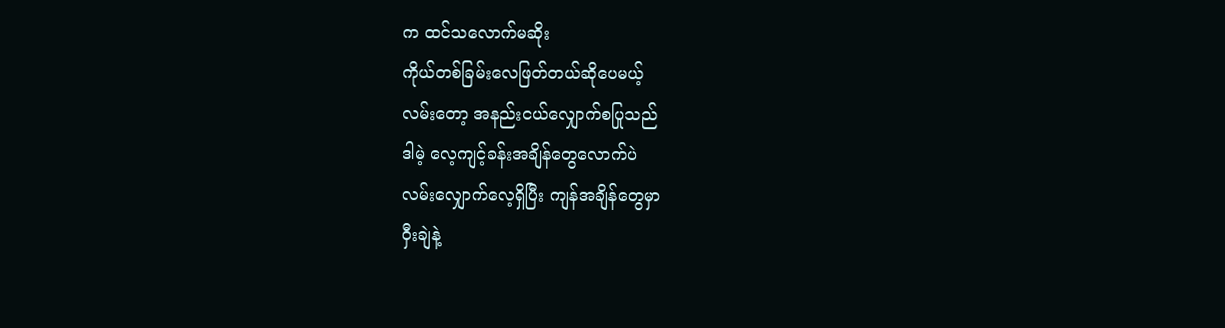က ထင်သလောက်မဆိုး
ကိုယ်တစ်ခြမ်းလေဖြတ်တယ်ဆိုပေမယ့်
လမ်းတော့ အနည်းငယ်လျှောက်စပြုသည်
ဒါမဲ့ လေ့ကျင့်ခန်းအချိန်တွေလောက်ပဲ
လမ်းလျှောက်လေ့ရှိပြီး ကျန်အချိန်တွေမှာ
ဝှီးချဲနဲ့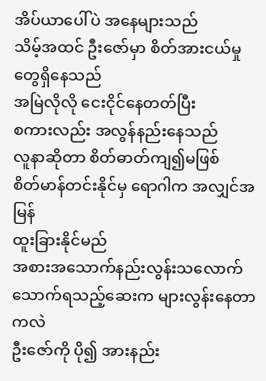အိပ်ယာပေါ်ပဲ အနေများသည်
သိမ့်အထင် ဦးဇော်မှာ စိတ်အားငယ်မှုတွေရှိနေသည်
အမြဲလိုလို ငေးငိုင်နေတတ်ပြီး
စကားလည်း အလွန်နည်းနေသည်
လူနာဆိုတာ စိတ်ဓာတ်ကျ၍မဖြစ်
စိတ်မာန်တင်းနိုင်မှ ရောဂါက အလျှင်အမြန်
ထူးခြားနိုင်မည်
အစားအသောက်နည်းလွန်းသလောက်
သောက်ရသည့်ဆေးက များလွန်းနေတာကလဲ
ဦးဇော်ကို ပို၍ အားနည်း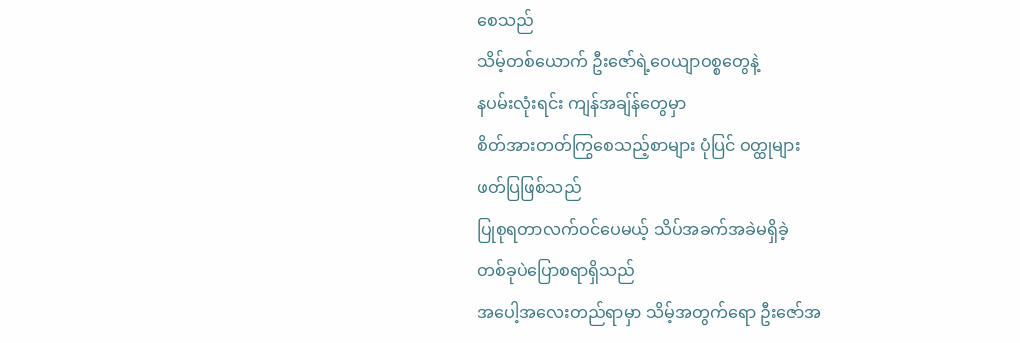စေသည်
သိမ့်တစ်ယောက် ဦးဇော်ရဲ့ဝေယျာဝစ္စတွေနဲ့
နပမ်းလုံးရင်း ကျန်အချ်န်တွေမှာ
စိတ်အားတတ်ကြွစေသည့်စာများ ပုံပြင် ဝတ္ထုများ
ဖတ်ပြဖြစ်သည်
ပြုစုရတာလက်ဝင်ပေမယ့် သိပ်အခက်အခဲမရှိခဲ့
တစ်ခုပဲပြောစရာရှိသည်
အပေါ့အလေးတည်ရာမှာ သိမ့်အတွက်ရော ဦးဇော်အ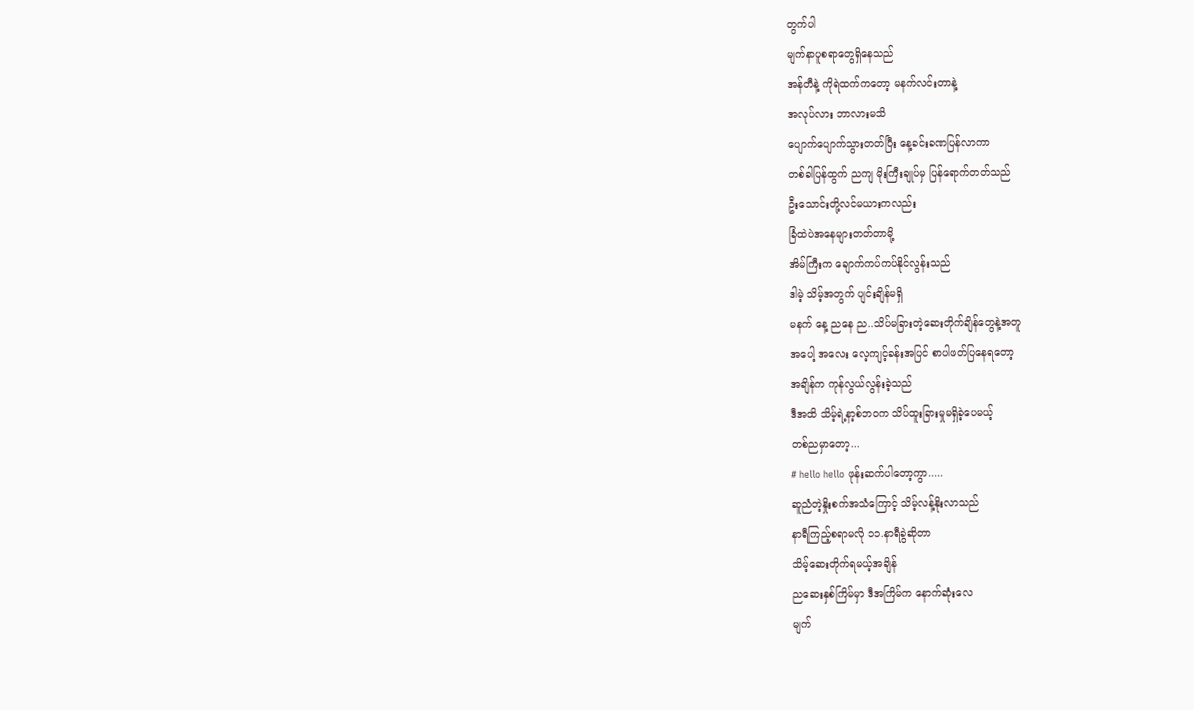တွက်ပါ
မျက်နာပူစရာတွေရှိနေသည်
အန်တီနဲ့ ကိုရဲထက်ကတော့ မနက်လင်းတာနဲ့
အလုပ်လား ဘာလားမသိ
ပျောက်ပျောက်သွားတတ်ပြီး နေ့ခင်းခဏပြန်လာကာ
တစ်ခါပြန်ထွက် ညကျ မိုးကြီးချုပ်မှ ပြန်ရောက်တတ်သည်
ဦးသောင်းတို့လင်မယားကလည်း
ခြံထဲပဲအနေများတတ်တာမို့
အိမ်ကြီးက ချောက်ကပ်ကပ်နိုင်လွန်းသည်
ဒါမဲ့ သိမ့်အတွက် ပျင်းချိန်မရှိ
မနက် နေ့ ညနေ ည..သိပ်မခြားတဲ့ဆေးတိုက်ချိန်တွေနဲ့အတူ
အပေါ့ အလေး လေ့ကျင့်ခန်းအပြင် စာပါဖတ်ပြနေရတော့
အချိန်က ကုန်လွယ်လွန်းခဲ့သည်
ဒီအထိ သိမ့်ရဲ့နာ့စ်ဘဝက သိပ်ထူးခြားမှုမရှိခဲ့ပေမယ့်
တစ်ညမှာတော့...
# hello hello ဖုန်းဆက်ပါတော့ကွာ.....
ဆူညံတဲ့နှိုးစက်အသံကြောင့် သိမ့်လန့်နိုးလာသည်
နာရီကြည့်စရာမလို ၁၁.နာရီခွဲဆိုတာ
သိမ့်ဆေးတိုက်ရမယ့်အချိန်
ညဆေးနှစ်ကြိမ်မှာ ဒီအကြိမ်က နောက်ဆုံးလေ
မျက်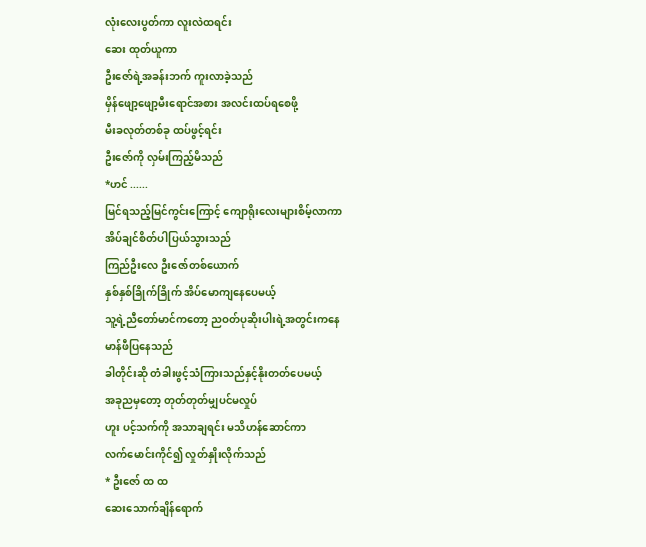လုံးလေးပွတ်ကာ လူးလဲထရင်း
ဆေး ထုတ်ယူကာ
ဦးဇော်ရဲ့အခန်းဘက် ကူးလာခဲ့သည်
မှိန်ဖျော့ဖျော့မီးရောင်အစား အလင်းထပ်ရစေဖို့
မီးခလုတ်တစ်ခု ထပ်ဖွင့်ရင်း
ဦးဇော်ကို လှမ်းကြည့်မိသည်
*ဟင် ......
မြင်ရသည့်မြင်ကွင်းကြောင့် ကျောရိုးလေးများစိမ့်လာကာ
အိပ်ချင်စိတ်ပါပြယ်သွားသည်
ကြည်ဦးလေ ဦးဇော်တစ်ယောက်
နှစ်နှစ်ခြိုက်ခြိုက် အိပ်မောကျနေပေမယ့်
သူ့ရဲ့ညီတော်မာင်ကတော့ ညဝတ်ပုဆိုးပါးရဲ့အတွင်းကနေ
မာန်ဖီပြနေသည်
ခါတိုင်းဆို တံခါးဖွင့်သံကြားသည်နှင့်နိုးတတ်ပေမယ့်
အခုညမှတော့ တုတ်တုတ်မျှပင်မလှုပ်
ဟူး ပင့်သက်ကို အသာချရင်း မသိဟန်ဆောင်ကာ
လက်မောင်းကိုင်၍ လှုတ်နှိုးလိုက်သည်
* ဦးဇော် ထ ထ
ဆေးသောက်ချိန်ရောက်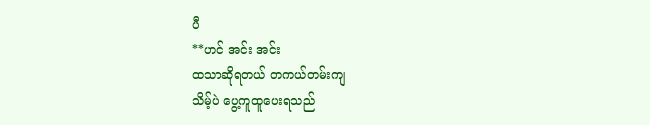ပီ
**ဟင် အင်း အင်း
ထသာဆိုရတယ် တကယ်တမ်းကျ
သိမ့်ပဲ ပွေ့ကူထူပေးရသည်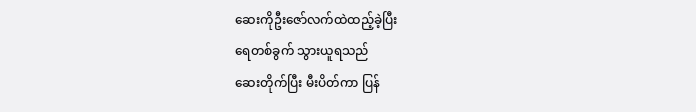ဆေးကိုဦးဇော်လက်ထဲထည့်ခဲ့ပြီး
ရေတစ်ခွက် သွားယူရသည်
ဆေးတိုက်ပြီး မီးပိတ်ကာ ပြန်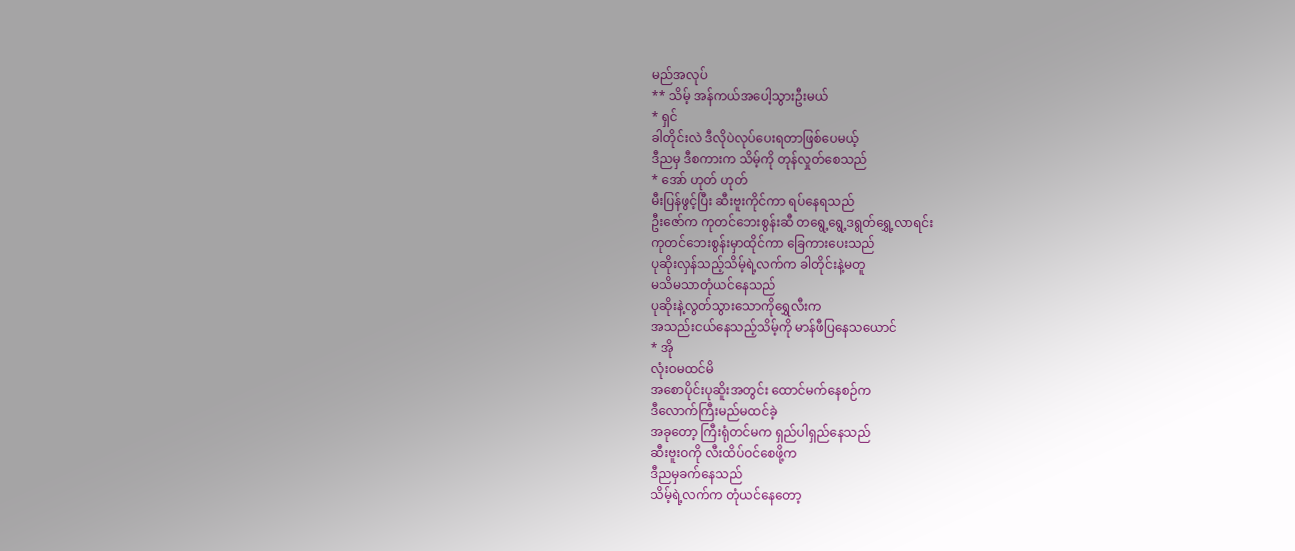မည်အလုပ်
** သိမ့် အန်ကယ်အပေါ့သွားဦးမယ်
* ရှင်
ခါတိုင်းလဲ ဒီလိုပဲလုပ်ပေးရတာဖြစ်ပေမယ့်
ဒီညမှ ဒီစကားက သိမ့်ကို တုန်လှုတ်စေသည်
* အော် ဟုတ် ဟုတ်
မီးပြန်ဖွင့်ပြီး ဆီးဗူးကိုင်ကာ ရပ်နေရသည်
ဦးဇော်က ကုတင်ဘေးစွန်းဆီ တရွေ့ရွေ့ဒရွတ်ရွှေ့လာရင်း
ကုတင်ဘေးစွန်းမှာထိုင်ကာ ခြေကားပေးသည်
ပုဆိုးလှန်သည့်သိမ့်ရဲ့လက်က ခါတိုင်းနဲ့မတူ
မသိမသာတုံယင်နေသည်
ပုဆိုးနဲ့လွတ်သွားသောကိုရွှေလီးက
အသည်းငယ်နေသည့်သိမ့်ကို မာန်ဖီပြနေသယောင်
* အို
လုံးဝမထင်မိ
အစောပိုင်းပုဆိူးအတွင်း ထောင်မက်နေစဉ်က
ဒီလောက်ကြီးမည်မထင်ခဲ့
အခုတော့ ကြီးရုံတင်မက ရှည်ပါရှည်နေသည်
ဆီးဗူးဝကို လီးထိပ်ဝင်စေဖို့က
ဒီညမှခက်နေသည်
သိမ့်ရဲ့လက်က တုံယင်နေတော့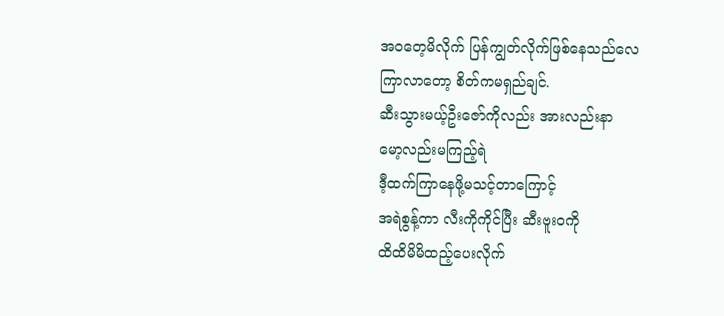အဝတေ့မိလိုက် ပြန်ကျွတ်လိုက်ဖြစ်နေသည်လေ
ကြာလာတော့ စိတ်ကမရှည်ချင်.
ဆီးသွားမယ့်ဦးဇော်ကိုလည်း အားလည်းနာ
မော့လည်းမကြည့်ရဲ
ဒီ့ထက်ကြာနေဖို့မသင့်တာကြောင့်
အရဲစွန့်ကာ လီးကိုကိုင်ပြီး ဆီးဗူးဝကို
ထိထိမိမိထည့်ပေးလိုက်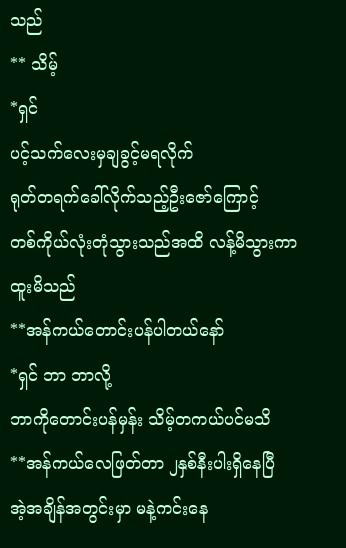သည်
** သိမ့်
*ရှင်
ပင့်သက်လေးမှချခွင့်မရလိုက်
ရုတ်တရက်ခေါ်လိုက်သည့်ဦးဇော်ကြောင့်
တစ်ကိုယ်လုံးတုံသွားသည်အထိ လန့်မိသွားကာ
ထူးမိသည်
**အန်ကယ်တောင်းပန်ပါတယ်နော်
*ရှင် ဘာ ဘာလို့
ဘာကိုတောင်းပန်မှန်း သိမ့်တကယ်ပင်မသိ
**အန်ကယ်လေဖြတ်တာ ၂နှစ်နီးပါးရှိနေပြီ
အဲ့အချိန်အတွင်းမှာ မနဲ့ကင်းနေ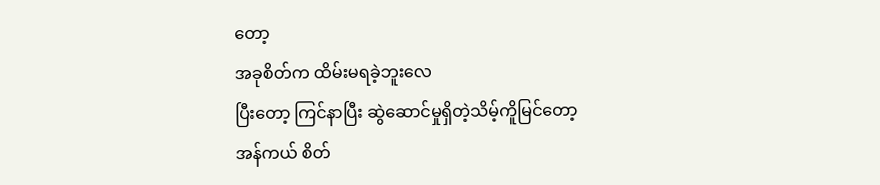တော့
အခုစိတ်က ထိမ်းမရခဲ့ဘူးလေ
ပြီးတော့ ကြင်နာပြီး ဆွဲဆောင်မှုရှိတဲ့သိမ့်ကိူမြင်တော့
အန်ကယ် စိတ်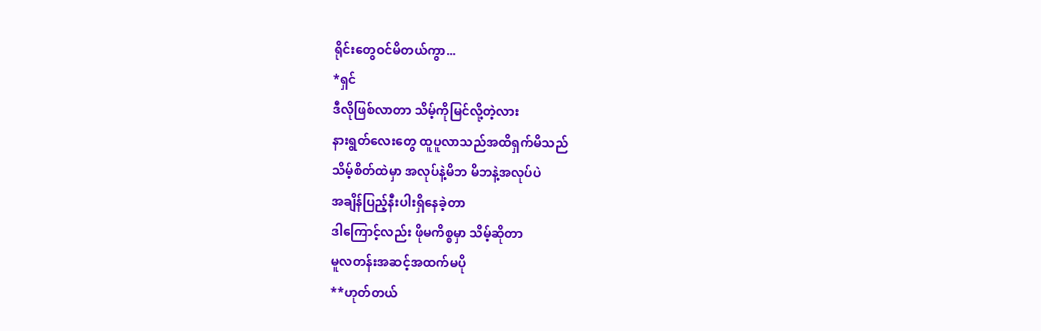ရိုင်းတွေဝင်မိတယ်ကွာ...
*ရှင်
ဒီလိုဖြစ်လာတာ သိမ့်ကိုမြင်လို့တဲ့လား
နားရွတ်လေးတွေ ထူပူလာသည်အထိရှက်မိသည်
သိမ့်စိတ်ထဲမှာ အလုပ်နဲ့မိဘ မိဘနဲ့အလုပ်ပဲ
အချိန်ပြည့်နီးပါးရှိနေခဲ့တာ
ဒါကြောင့်လည်း ဖိုမကိစ္စမှာ သိမ့်ဆိုတာ
မူလတန်းအဆင့်အထက်မပို
**ဟုတ်တယ်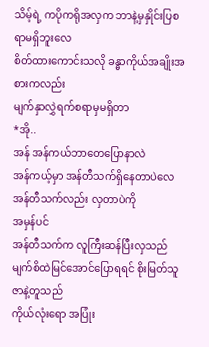သိမ့်ရဲ့ ကပိုကရိုအလှက ဘာနဲ့မှနှိုင်းပြစရာမရှိဘူးလေ
စိတ်ထားကောင်းသလို ခန္ဓာကိုယ်အချိုးအစားကလည်း
မျက်နှာလွှဲရက်စရာမှမရှိတာ
*အို..
အန် အန်ကယ်ဘာတေပြောနာလဲ
အန်ကယ့်မှာ အန်တီသက်ရှိနေတာပဲလေ
အန်တီသက်လည်း လှတာပဲကို
အမှန်ပင်
အန်တီသက်က လူကြီးဆန်ပြီးလှသည်
မျက်စိထဲမြင်အောင်ပြောရရင် စိုးမြတ်သူဇာနဲ့တူသည်
ကိုယ်လုံးရော အပြုံး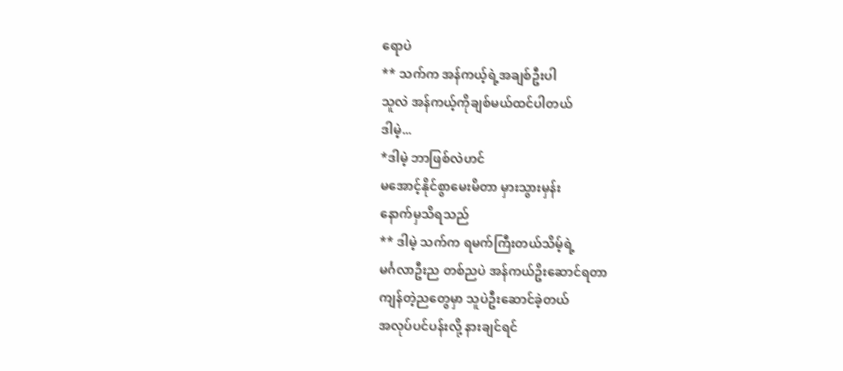ရောပဲ
** သက်က အန်ကယ့်ရဲ့အချစ်ဦးပါ
သူလဲ အန်ကယ့်ကိုချစ်မယ်ထင်ပါတယ်
ဒါမဲ့...
*ဒါမဲ့ ဘာဖြစ်လဲဟင်
မအောင့်နိုင်စွာမေးမိတာ မှားသွားမှန်း
နောက်မှသိရသည်
** ဒါမဲ့ သက်က ရမက်ကြီးတယ်သိမ့်ရဲ့
မင်္ဂလာဦးည တစ်ညပဲ အန်ကယ်ဥိးဆောင်ရတာ
ကျန်တဲ့ညတွေမှာ သူပဲဦးဆောင်ခဲ့တယ်
အလုပ်ပင်ပန်းလို့ နားချင်ရင်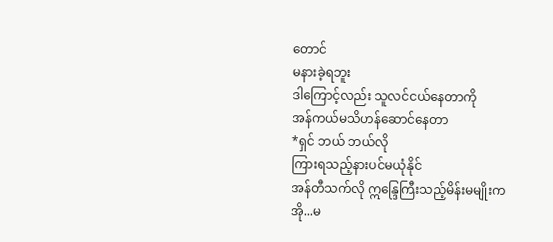တောင်
မနားခဲ့ရဘူး
ဒါကြောင့်လည်း သူလင်ငယ်နေတာကို
အန်ကယ်မသိဟန်ဆောင်နေတာ
*ရှင် ဘယ် ဘယ်လို
ကြားရသည့်နားပင်မယုံနိုင်
အန်တီသက်လို ဣန္ဒြေကြီးသည့်မိန်းမမျိုးက
အို...မ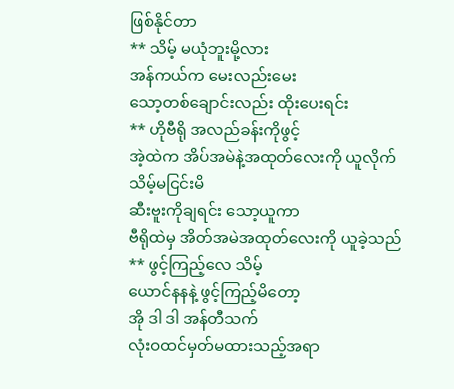ဖြစ်နိုင်တာ
** သိမ့် မယုံဘူးမို့လား
အန်ကယ်က မေးလည်းမေး
သော့တစ်ချောင်းလည်း ထိုးပေးရင်း
** ဟိုဗီရို အလည်ခန်းကိုဖွင့်
အဲ့ထဲက အိပ်အမဲနဲ့အထုတ်လေးကို ယူလိုက်
သိမ့်မငြင်းမိ
ဆီးဗူးကိုချရင်း သော့ယူကာ
ဗီရိုထဲမှ အိတ်အမဲအထုတ်လေးကို ယူခဲ့သည်
** ဖွင့်ကြည့်လေ သိမ့်
ယောင်နနနဲ့ ဖွင့်ကြည့်မိတော့
အို ဒါ ဒါ အန်တီသက်
လုံးဝထင်မှတ်မထားသည့်အရာ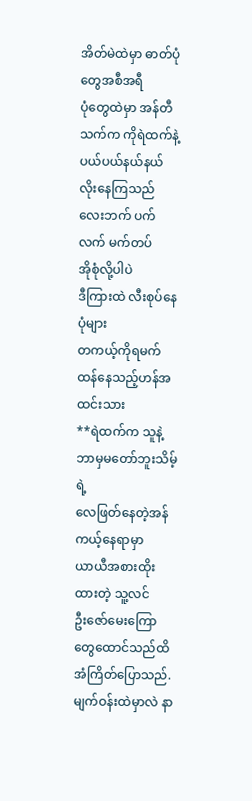အိတ်မဲထဲမှာ ဓာတ်ပုံတွေအစီအရီ
ပုံတွေထဲမှာ အန်တီသက်က ကိုရဲထက်နဲ့
ပယ်ပယ်နယ်နယ်လိုးနေကြသည်
လေးဘက် ပက်လက် မက်တပ်
အိုစုံလို့ပါပဲ
ဒီကြားထဲ လီးစုပ်နေပုံများ
တကယ့်ကိုရမက်ထန်နေသည့်ဟန်အထင်းသား
**ရဲထက်က သူနဲ့ဘာမှမတော်ဘူးသိမ့်ရဲ့
လေဖြတ်နေတဲ့အန်ကယ့်နေရာမှာ
ယာယီအစားထိုးထားတဲ့ သူ့လင်
ဦးဇော်မေးကြောတွေထောင်သည်ထိ
အံကြိတ်ပြောသည်.
မျက်ဝန်းထဲမှာလဲ နာ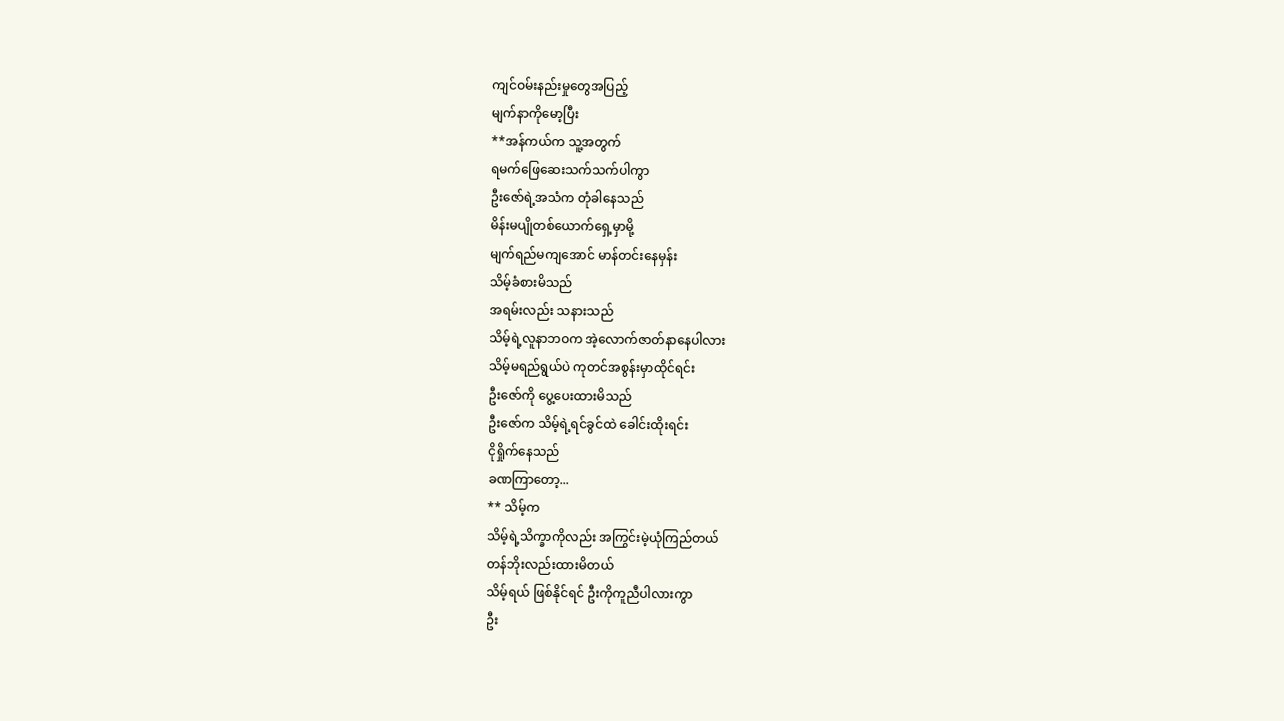ကျင်ဝမ်းနည်းမှုတွေအပြည့်
မျက်နာကိုမော့ပြီး
**အန်ကယ်က သူ့အတွက်
ရမက်ဖြေဆေးသက်သက်ပါကွာ
ဦးဇော်ရဲ့အသံက တုံခါနေသည်
မိန်းမပျိုတစ်ယောက်ရှေ့မှာမို့
မျက်ရည်မကျအောင် မာန်တင်းနေမှန်း
သိမ့်ခံစားမိသည်
အရမ်းလည်း သနားသည်
သိမ့်ရဲ့လူနာဘဝက အဲ့လောက်ဇာတ်နာနေပါလား
သိမ့်မရည်ရွယ်ပဲ ကုတင်အစွန်းမှာထိုင်ရင်း
ဦးဇော်ကို ပွေ့ပေးထားမိသည်
ဦးဇော်က သိမ့်ရဲ့ရင်ခွင်ထဲ ခေါင်းထိုးရင်း
ငိုရှိုက်နေသည်
ခဏကြာတော့...
** သိမ့်က
သိမ့်ရဲ့သိက္ခာကိုလည်း အကြွင်းမဲ့ယုံကြည်တယ်
တန်ဘိုးလည်းထားမိတယ်
သိမ့်ရယ် ဖြစ်နိုင်ရင် ဦးကိုကူညီပါလားကွာ
ဦး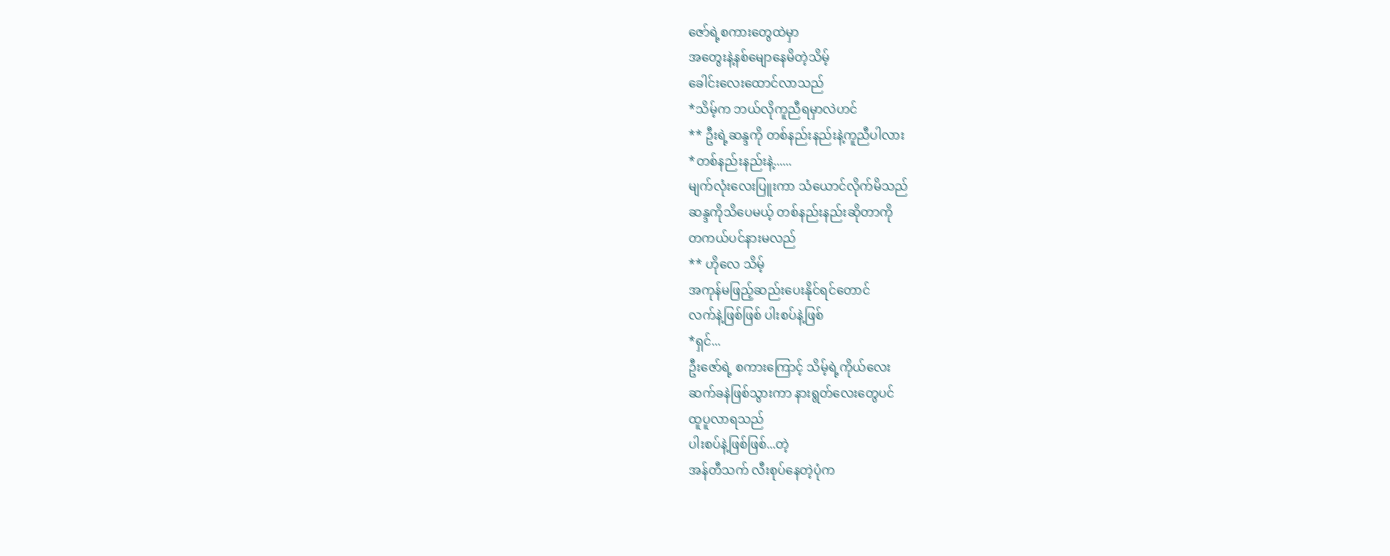ဇော်ရဲ့စကားတွေထဲမှာ
အတွေးနဲ့နစ်မျောနေမိတဲ့သိမ့်
ခေါင်းလေးထောင်လာသည်
*သိမ့်က ဘယ်လိုကူညီရမှာလဲဟင်
** ဦးရဲ့ဆန္ဒကို တစ်နည်းနည်းနဲ့ကူညီပါလား
*တစ်နည်းနည်းနဲ့......
မျက်လုံးလေးပြူးကာ သံယောင်လိုက်မိသည်
ဆန္ဒကိုသိပေမယ့် တစ်နည်းနည်းဆိုတာကို
တကယ်ပင်နားမလည်
** ဟိုလေ သိမ့်
အကုန်မဖြည့်ဆည်းပေးနိုင်ရင်တောင်
လက်နဲ့ဖြစ်ဖြစ် ပါးစပ်နဲ့ဖြစ်
*ရှင်...
ဦးဇော်ရဲ့ စကားကြောင့် သိမ့်ရဲ့ကိုယ်လေး
ဆက်ခနဲဖြစ်သွားကာ နားရွတ်လေးတွေပင်
ထူပူလာရသည်
ပါးစပ်နဲ့ဖြစ်ဖြစ်...တဲ့
အန်တီသက် လီးစုပ်နေတဲ့ပုံက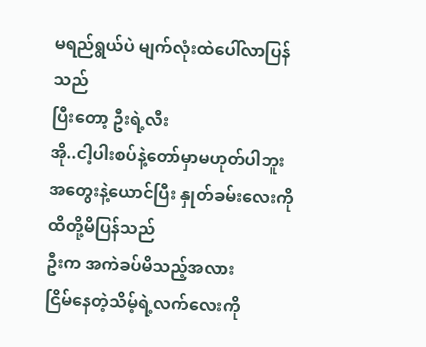မရည်ရွယ်ပဲ မျက်လုံးထဲပေါ်လာပြန်သည်
ပြီးတော့ ဦးရဲ့လီး
အို..ငါ့ပါးစပ်နဲ့တော်မှာမဟုတ်ပါဘူး
အတွေးနဲ့ယောင်ပြီး နှုတ်ခမ်းလေးကို
ထိတို့မိပြန်သည်
ဦးက အကဲခပ်မိသည့်အလား
ငြိမ်နေတဲ့သိမ့်ရဲ့လက်လေးကို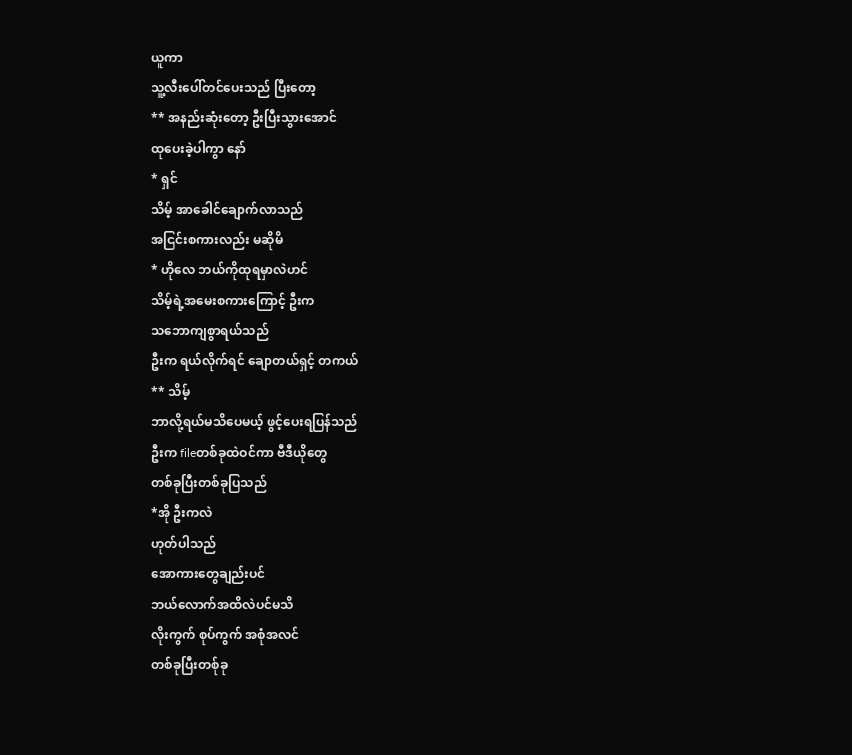ယူကာ
သူ့လီးပေါ်တင်ပေးသည် ပြီးတော့
** အနည်းဆုံးတော့ ဦးပြီးသွားအောင်
ထုပေးခဲ့ပါကွာ နော်
* ရှင်
သိမ့် အာခေါင်ချောက်လာသည်
အငြင်းစကားလည်း မဆိုမိ
* ဟိုလေ ဘယ်ကိုထုရမှာလဲဟင်
သိမ့်ရဲ့အမေးစကားကြောင့် ဦးက
သဘောကျစွာရယ်သည်
ဦးက ရယ်လိုက်ရင် ချောတယ်ရှင့် တကယ်
** သိမ့်
ဘာလို့ရယ်မသိပေမယ့် ဖွင့်ပေးရပြန်သည်
ဦးက fileတစ်ခုထဲဝင်ကာ ဗီဒီယိုတွေ
တစ်ခုပြီးတစ်ခုပြသည်
*အို ဦးကလဲ
ဟုတ်ပါသည်
အောကားတွေချည်းပင်
ဘယ်လောက်အထိလဲပင်မသိ
လိုးကွက် စုပ်ကွက် အစုံအလင်
တစ်ခုပြီးတစ်ုခု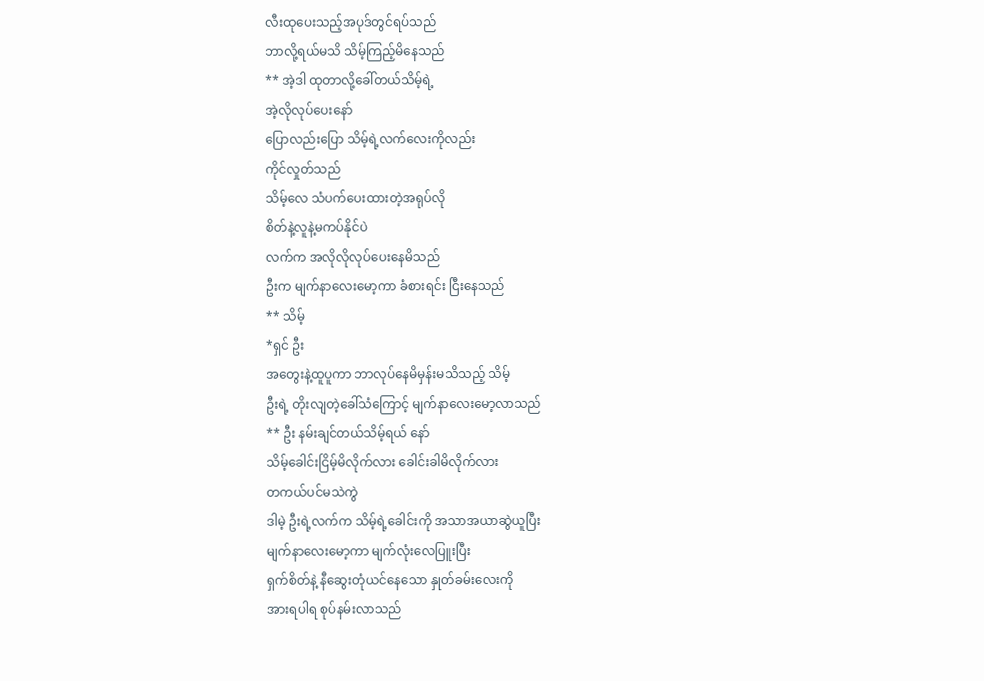လီးထုပေးသည့်အပုဒ်တွင်ရပ်သည်
ဘာလို့ရယ်မသိ သိမ့်ကြည့်မိနေသည်
** အဲ့ဒါ ထုတာလို့ခေါ်တယ်သိမ့်ရဲ့
အဲ့လိုလုပ်ပေးနော်
ပြောလည်းပြော သိမ့်ရဲ့လက်လေးကိုလည်း
ကိုင်လှုတ်သည်
သိမ့်လေ သံပက်ပေးထားတဲ့အရုပ်လို
စိတ်နဲ့လူနဲ့မကပ်နိုင်ပဲ
လက်က အလိုလိုလုပ်ပေးနေမိသည်
ဦးက မျက်နာလေးမော့ကာ ခံစားရင်း ငြီးနေသည်
** သိမ့်
*ရှင် ဦး
အတွေးနဲ့ထူပူကာ ဘာလုပ်နေမိမှန်းမသိသည့် သိမ့်
ဦးရဲ့ တိုးလျတဲ့ခေါ်သံကြောင့် မျက်နာလေးမော့လာသည်
** ဦး နမ်းချင်တယ်သိမ့်ရယ် နော်
သိမ့်ခေါင်းငြိမ့်မိလိုက်လား ခေါင်းခါမိလိုက်လား
တကယ်ပင်မသဲကွဲ
ဒါမဲ့ ဦးရဲ့လက်က သိမ့်ရဲ့ခေါင်းကို အသာအယာဆွဲယူပြီး
မျက်နာလေးမော့ကာ မျက်လုံးလေပြူးပြီး
ရှက်စိတ်နဲ့ နီဆွေးတုံယင်နေသော နှုတ်ခမ်းလေးကို
အားရပါရ စုပ်နမ်းလာသည်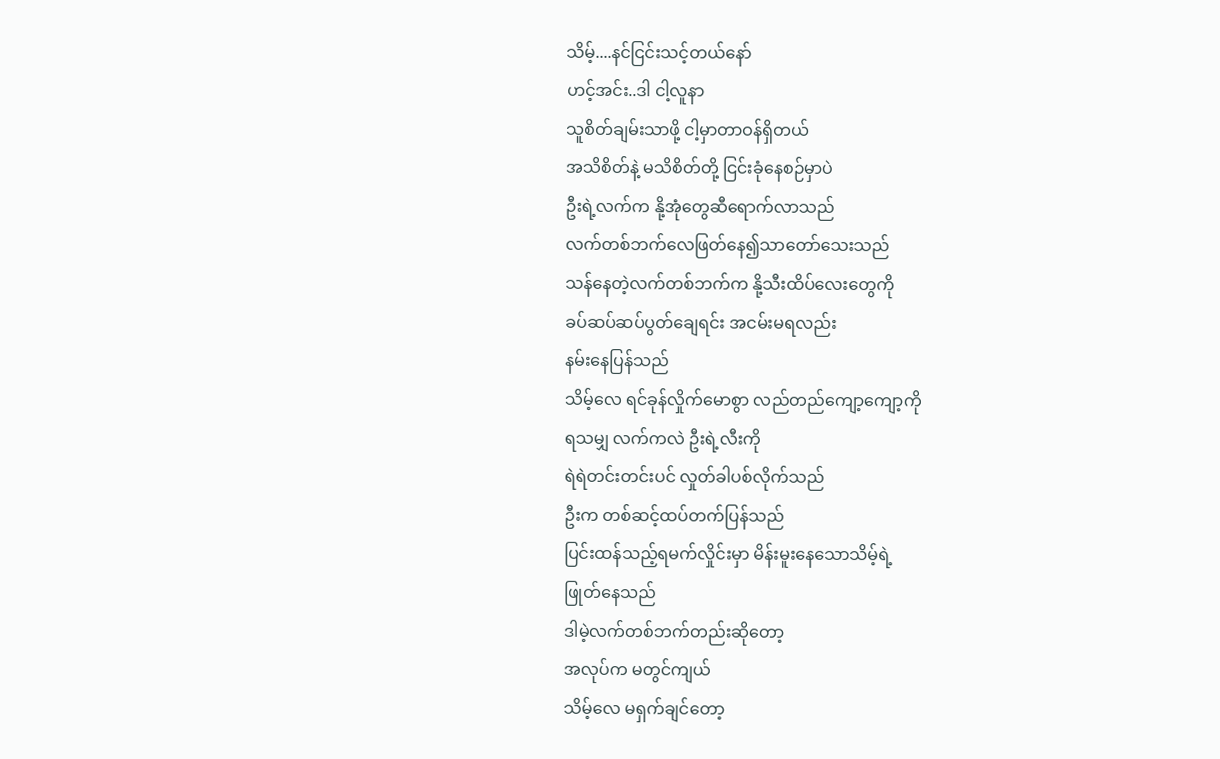သိမ့်....နင်ငြင်းသင့်တယ်နော်
ဟင့်အင်း..ဒါ ငါ့လူနာ
သူစိတ်ချမ်းသာဖို့ ငါ့မှာတာဝန်ရှိတယ်
အသိစိတ်နဲ့ မသိစိတ်တို့ ငြင်းခုံနေစဉ်မှာပဲ
ဦးရဲ့လက်က နို့အုံတွေဆီရောက်လာသည်
လက်တစ်ဘက်လေဖြတ်နေ၍သာတော်သေးသည်
သန်နေတဲ့လက်တစ်ဘက်က နို့သီးထိပ်လေးတွေကို
ခပ်ဆပ်ဆပ်ပွတ်ချေရင်း အငမ်းမရလည်း
နမ်းနေပြန်သည်
သိမ့်လေ ရင်ခုန်လှိုက်မောစွာ လည်တည်ကျော့ကျော့ကို
ရသမျှ လက်ကလဲ ဦးရဲ့လီးကို
ရဲရဲတင်းတင်းပင် လှုတ်ခါပစ်လိုက်သည်
ဦးက တစ်ဆင့်ထပ်တက်ပြန်သည်
ပြင်းထန်သည့်ရမက်လှိုင်းမှာ မိန်းမူးနေသောသိမ့်ရဲ့
ဖြုတ်နေသည်
ဒါမဲ့လက်တစ်ဘက်တည်းဆိုတော့
အလုပ်က မတွင်ကျယ်
သိမ့်လေ မရှက်ချင်တော့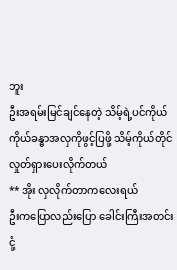ဘူး
ဦးအရမ်းမြင်ချင်နေတဲ့ သိမ့်ရဲ့ပင်ကိုယ်
ကိုယ်ခန္ဓာအလှကိုဖွင့်ပြဖို့ သိမ့်ကိုယ်တိုင်
လှုတ်ရှားပေးလိုက်တယ်
** အိုး လှလိုက်တာကလေးရယ်
ဦးကပြောလည်းပြော ခေါင်းကြီးအတင်းငုံ့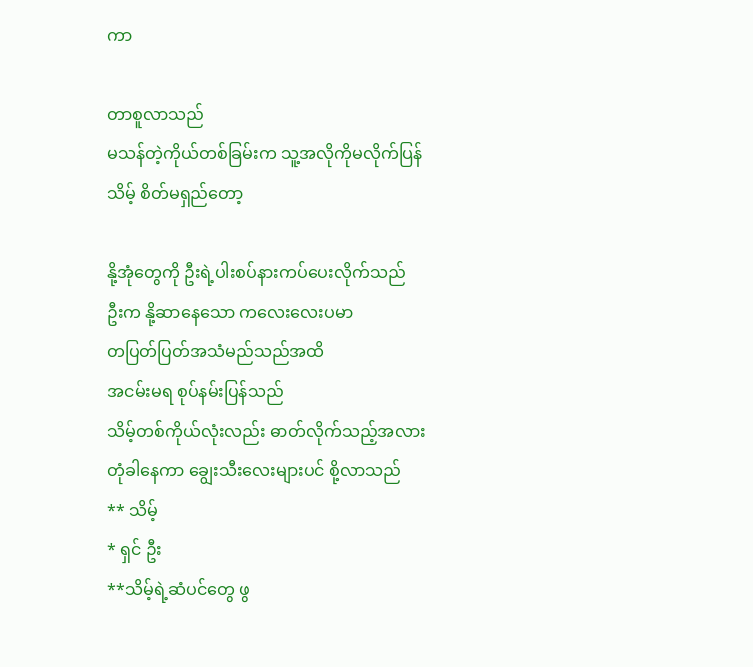ကာ

တာစူလာသည်
မသန်တဲ့ကိုယ်တစ်ခြမ်းက သူ့အလိုကိုမလိုက်ပြန်
သိမ့် စိတ်မရှည်တော့

နို့အုံတွေကို ဦးရဲ့ပါးစပ်နားကပ်ပေးလိုက်သည်
ဦးက နို့ဆာနေသော ကလေးလေးပမာ
တပြတ်ပြတ်အသံမည်သည်အထိ
အငမ်းမရ စုပ်နမ်းပြန်သည်
သိမ့်တစ်ကိုယ်လုံးလည်း ဓာတ်လိုက်သည့်အလား
တုံခါနေကာ ချွေးသီးလေးများပင် စို့လာသည်
** သိမ့်
* ရှင် ဦး
**သိမ့်ရဲ့ဆံပင်တွေ ဖွ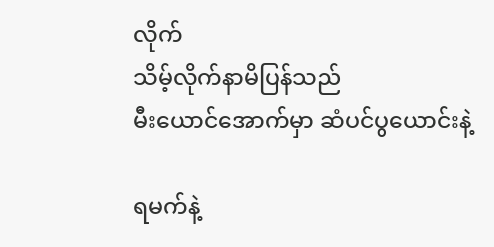လိုက်
သိမ့်လိုက်နာမိပြန်သည်
မီးယောင်အောက်မှာ ဆံပင်ပွယောင်းနဲ့

ရမက်နဲ့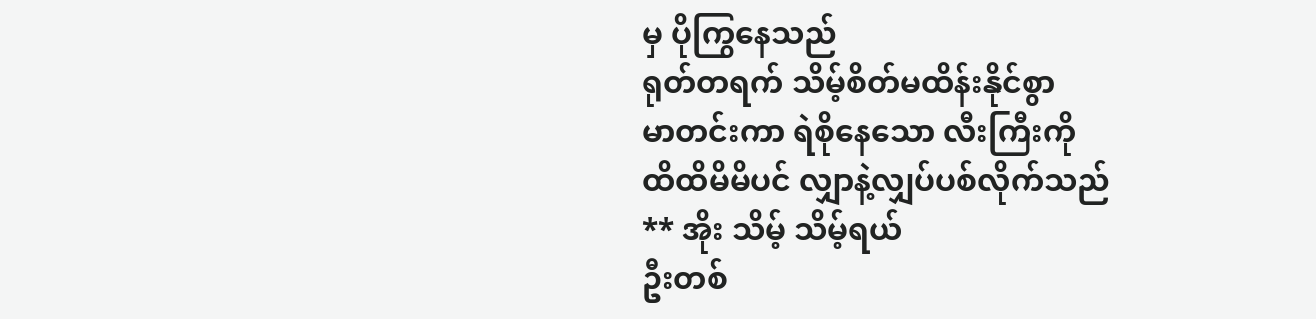မှ ပိုကြွနေသည်
ရုတ်တရက် သိမ့်စိတ်မထိန်းနိုင်စွာ
မာတင်းကာ ရဲစိုနေသော လီးကြီးကို
ထိထိမိမိပင် လျှာနဲ့လျှပ်ပစ်လိုက်သည်
** အိုး သိမ့် သိမ့်ရယ်
ဦးတစ်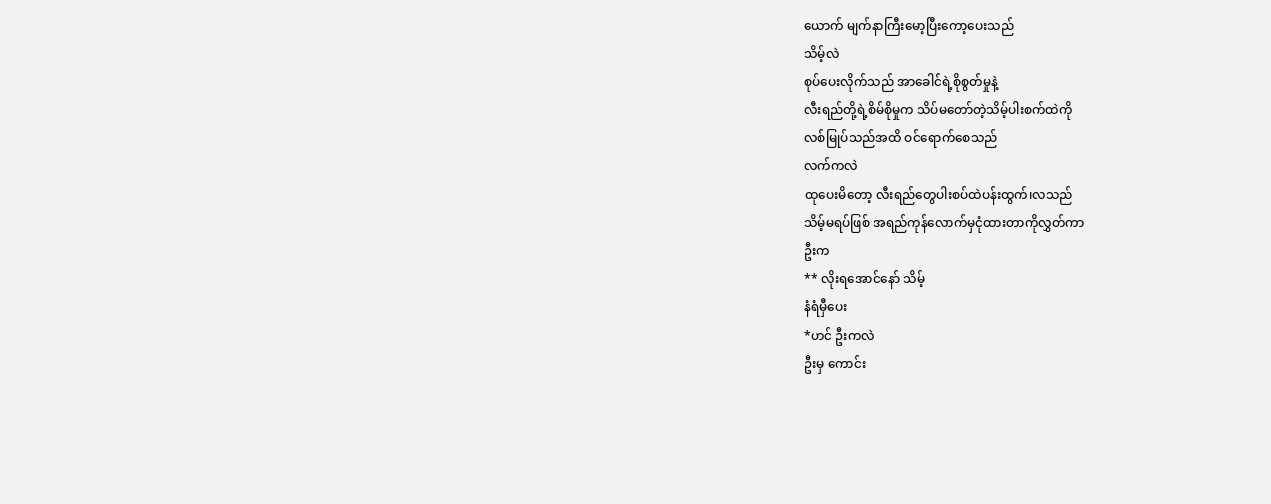ယောက် မျက်နာကြီးမော့ပြီးကော့ပေးသည်
သိမ့်လဲ
စုပ်ပေးလိုက်သည် အာခေါင်ရဲ့စိုစွတ်မှုနဲ့
လီးရည်တို့ရဲ့စိမ်စိုမှုက သိပ်မတော်တဲ့သိမ့်ပါးစက်ထဲကို
လစ်မြုပ်သည်အထိ ဝင်ရောက်စေသည်
လက်ကလဲ
ထုပေးမိတော့ လီးရည်တွေပါးစပ်ထဲပန်းထွက်၊လသည်
သိမ့်မရပ်ဖြစ် အရည်ကုန်လောက်မှငုံထားတာကိုလွှတ်ကာ
ဦးက
** လိုးရအောင်နော် သိမ့်
နံရံမှီပေး
*ဟင် ဦးကလဲ
ဦးမှ ကောင်း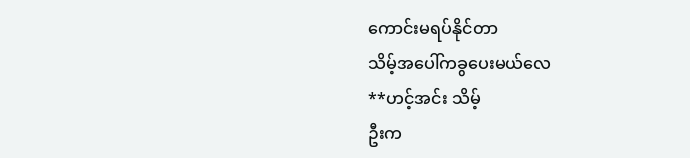ကောင်းမရပ်နိုင်တာ
သိမ့်အပေါ်ကခွပေးမယ်လေ
**ဟင့်အင်း သိမ့်
ဦးက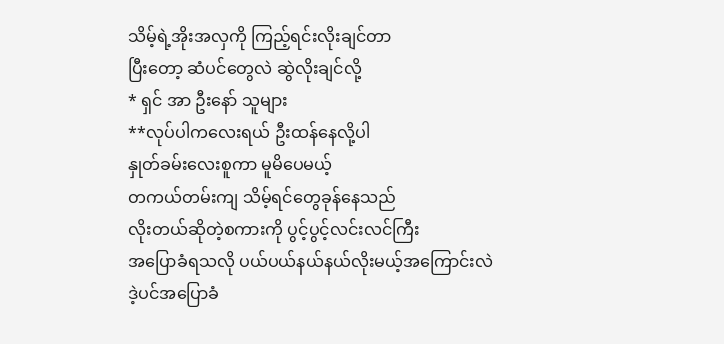သိမ့်ရဲ့အိုးအလှကို ကြည့်ရင်းလိုးချင်တာ
ပြီးတော့ ဆံပင်တွေလဲ ဆွဲလိုးချင်လို့
* ရှင် အာ ဦးနော် သူများ
**လုပ်ပါကလေးရယ် ဦးထန်နေလို့ပါ
နှုတ်ခမ်းလေးစူကာ မူမိပေမယ့်
တကယ်တမ်းကျ သိမ့်ရင်တွေခုန်နေသည်
လိုးတယ်ဆိုတဲ့စကားကို ပွင့်ပွင့်လင်းလင်ကြီး
အပြောခံရသလို ပယ်ပယ်နယ်နယ်လိုးမယ့်အကြောင်းလဲ
ဒဲ့ပင်အပြောခံ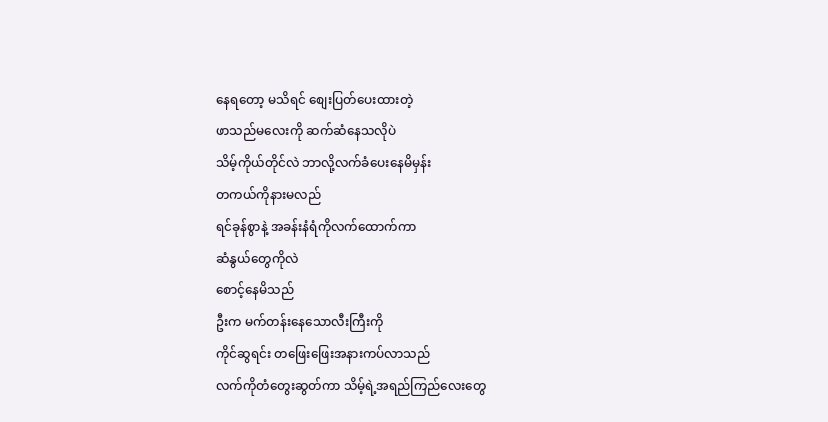နေရတော့ မသိရင် စျေးပြတ်ပေးထားတဲ့
ဖာသည်မလေးကို ဆက်ဆံနေသလိုပဲ
သိမ့်ကိုယ်တိုင်လဲ ဘာလို့လက်ခံပေးနေမိမှန်း
တကယ်ကိုနားမလည်
ရင်ခုန်စွာနဲ့ အခန်းနံရံကိုလက်ထောက်ကာ
ဆံနွယ်တွေကိုလဲ
စောင့်နေမိသည်
ဦးက မက်တန်းနေသောလီးကြီးကို
ကိုင်ဆွရင်း တဖြေးဖြေးအနားကပ်လာသည်
လက်ကိုတံတွေးဆွတ်ကာ သိမ့်ရဲ့အရည်ကြည်လေးတွေ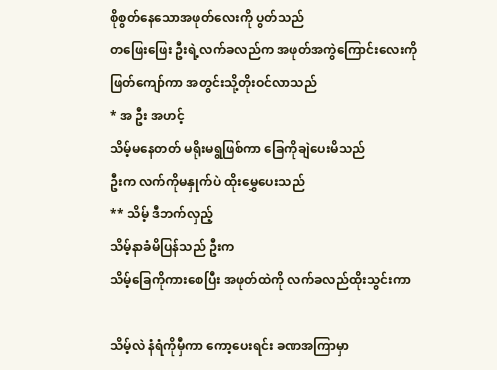စိုစွတ်နေသောအဖုတ်လေးကို ပွတ်သည်
တဖြေးဖြေး ဦးရဲ့လက်ခလည်က အဖုတ်အကွဲကြောင်းလေးကို
ဖြတ်ကျော်ကာ အတွင်းသို့တိုးဝင်လာသည်
* အ ဦး အဟင့်
သိမ့်မနေတတ် မရိုးမရွဖြစ်ကာ ခြေကိုချဲပေးမိသည်
ဦးက လက်ကိုမနှုက်ပဲ ထိုးမွှေပေးသည်
** သိမ့် ဒီဘက်လှည့်
သိမ့်နာခံမိပြန်သည် ဦးက
သိမ့်ခြေကိုကားစေပြီး အဖုတ်ထဲကို လက်ခလည်ထိုးသွင်းကာ

သိမ့်လဲ နံရံကိုမှီကာ ကော့ပေးရင်း ခဏအကြာမှာ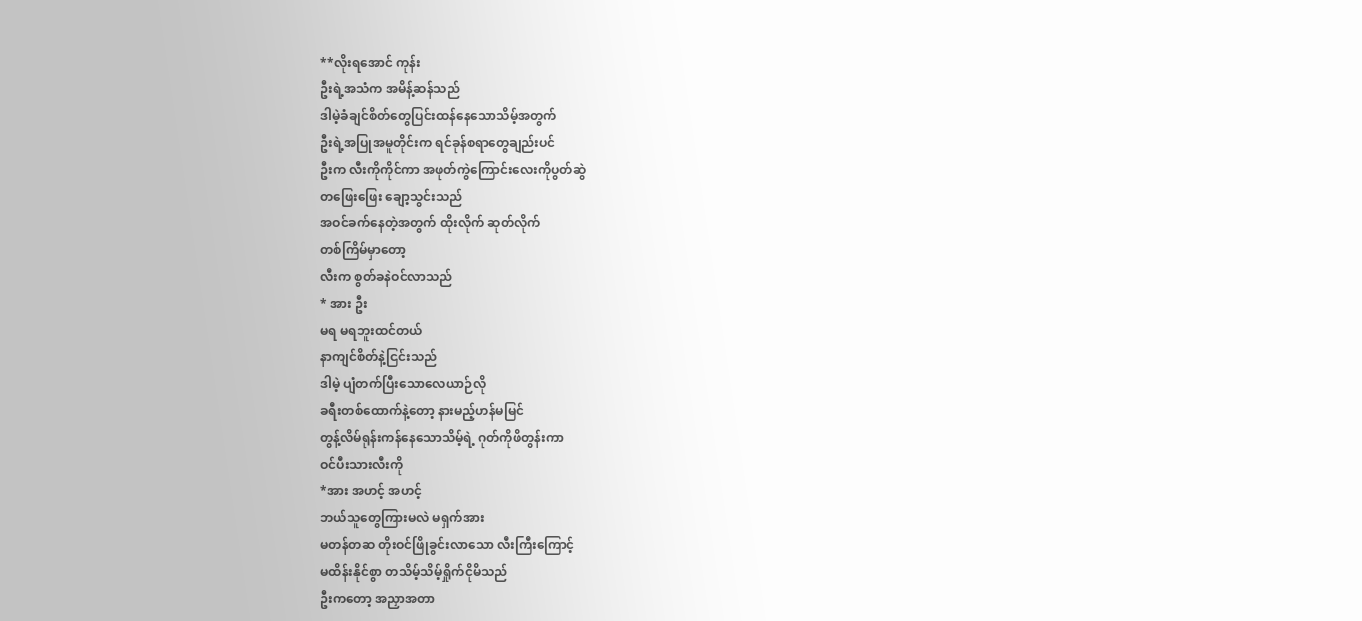**လိုးရအောင် ကုန်း
ဦးရဲ့အသံက အမိန့်ဆန်သည်
ဒါမဲ့ခံချင်စိတ်တွေပြင်းထန်နေသောသိမ့်အတွက်
ဦးရဲ့အပြုအမူတိုင်းက ရင်ခုန်စရာတွေချည်းပင်
ဦးက လီးကိုကိုင်ကာ အဖုတ်ကွဲကြောင်းလေးကိုပွတ်ဆွဲ
တဖြေးဖြေး ချော့သွင်းသည်
အဝင်ခက်နေတဲ့အတွက် ထိုးလိုက် ဆုတ်လိုက်
တစ်ကြိမ်မှာတော့
လီးက စွတ်ခနဲဝင်လာသည်
* အား ဦး
မရ မရဘူးထင်တယ်
နာကျင်စိတ်နဲ့ငြင်းသည်
ဒါမဲ့ ပျံတက်ပြီးသောလေယာဉ်လို
ခရီးတစ်ထောက်နဲ့တော့ နားမည့်ဟန်မမြင်
တွန့်လိမ်ရုန်းကန်နေသောသိမ့်ရဲ့ ဂုတ်ကိုဖိတွန်းကာ
ဝင်ပီးသားလီးကို
*အား အဟင့် အဟင့်
ဘယ်သူတွေကြားမလဲ မရှက်အား
မတန်တဆ တိုးဝင်ဖြိုခွင်းလာသော လီးကြီးကြောင့်
မထိန်းနိုင်စွာ တသိမ့်သိမ့်ရှိုက်ငိုမိသည်
ဦးကတော့ အညှာအတာ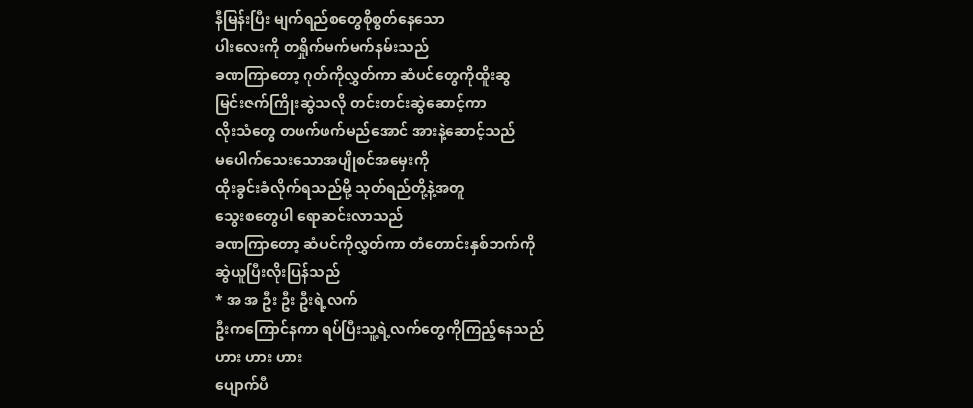နီမြန်းပြီး မျက်ရည်စတွေစိုစွတ်နေသော
ပါးလေးကို တရှိုက်မက်မက်နမ်းသည်
ခဏကြာတော့ ဂုတ်ကိုလွှတ်ကာ ဆံပင်တွေကိုထိူးဆွ
မြင်းဇက်ကြိုးဆွဲသလို တင်းတင်းဆွဲဆောင့်ကာ
လိုးသံတွေ တဖက်ဖက်မည်အောင် အားနဲ့ဆောင့်သည်
မပေါက်သေးသောအပျိုစင်အမှေးကို
ထိုးခွင်းခံလိုက်ရသည်မို့ သုတ်ရည်တို့နဲ့အတူ
သွေးစတွေပါ ရောဆင်းလာသည်
ခဏကြာတော့ ဆံပင်ကိုလွှတ်ကာ တံတောင်းနှစ်ဘက်ကို
ဆွဲယူပြီးလိုးပြန်သည်
* အ အ ဦး ဦး ဦးရဲ့လက်
ဦးကကြောင်နကာ ရပ်ပြီးသူ့ရဲ့လက်တွေကိုကြည့်နေသည်
ဟား ဟား ဟား
ပျောက်ပီ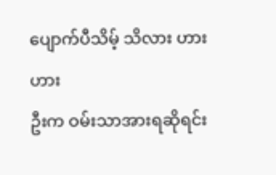ပျောက်ပီသိမ့် သိလား ဟားဟား
ဦးက ဝမ်းသာအားရဆိုရင်း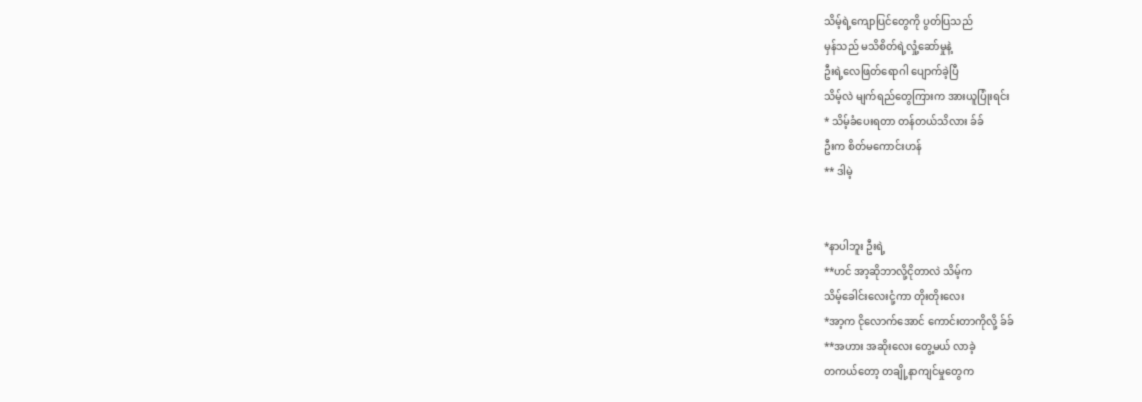သိမ့်ရဲ့ကျောပြင်တွေကို ပွတ်ပြသည်
မှန်သည် မသိစိတ်ရဲ့လှုံ့ဆော်မှုနဲ့
ဦးရဲ့လေဖြတ်ရောဂါ ပျောက်ခဲ့ပြီ
သိမ့်လဲ မျက်ရည်တွေကြားက အားယူပြုံးရင်း
* သိမ့်ခံပေးရတာ တန်တယ်သိလား ခ်ခ်
ဦးက စိတ်မကောင်းဟန်
** ဒါမဲ့


*နာပါဘူး ဦးရဲ့
**ဟင် အာ့ဆိုဘာလို့ငိုတာလဲ သိမ့်က
သိမ့်ခေါင်းလေးငုံ့ကာ တိုးတိုးလေး
*အာ့က ငိုလောက်အောင် ကောင်းတာကိုလို့ ခ်ခ်
**အဟား အဆိုးလေး တွေ့မယ် လာခဲ့
တကယ်တော့ တချို့နာကျင်မှုတွေက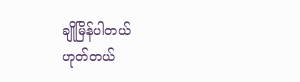ချိုမြိန်ပါတယ်
ဟုတ်တယ်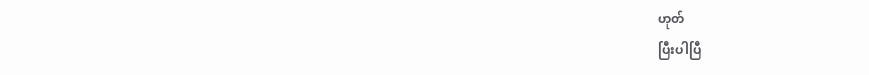ဟုတ်
ပြီးပါပြီ